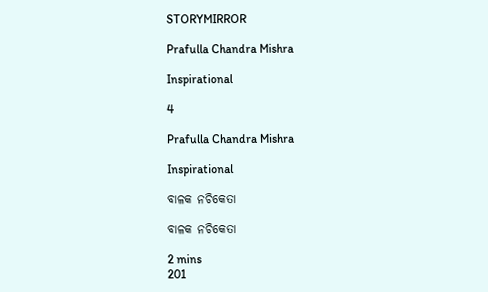STORYMIRROR

Prafulla Chandra Mishra

Inspirational

4

Prafulla Chandra Mishra

Inspirational

ବାଳକ‌ ନଚିକେତା

ବାଳକ‌ ନଚିକେତା

2 mins
201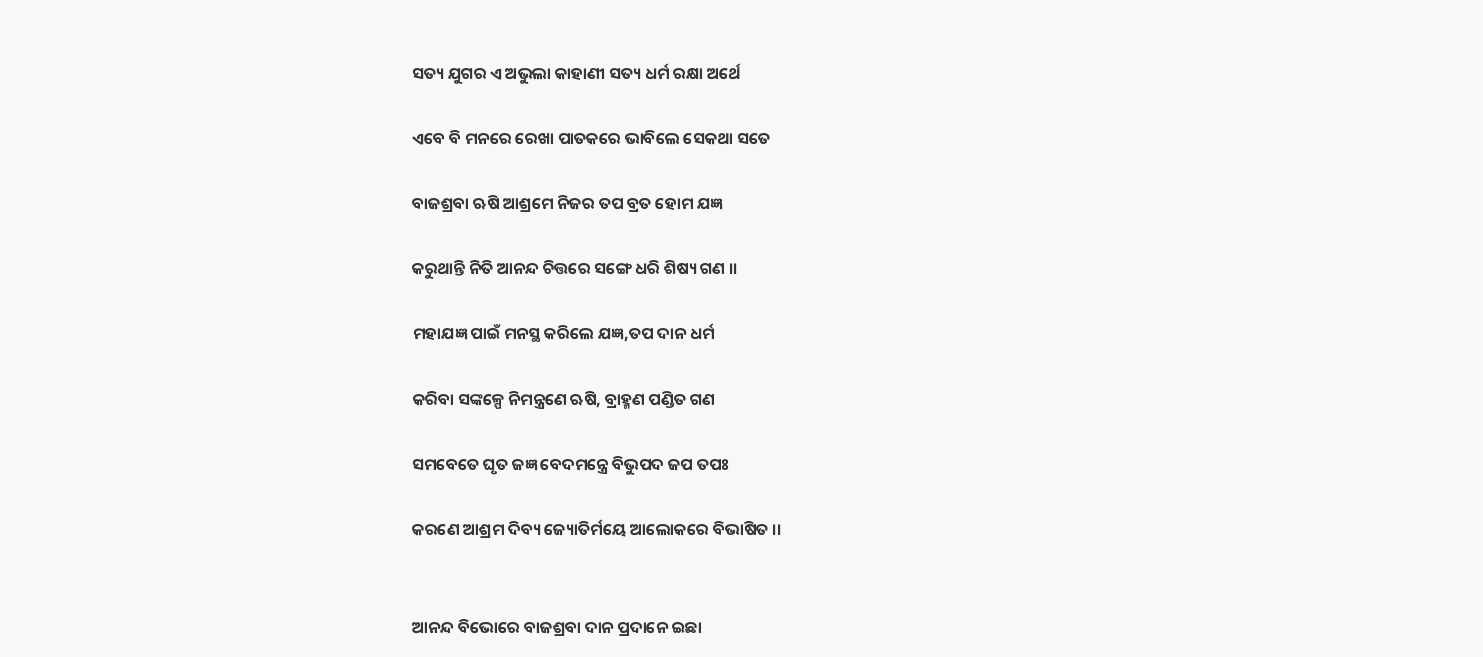ସତ୍ୟ ଯୁଗର ଏ ଅଭୁଲା କାହାଣୀ ସତ୍ୟ ଧର୍ମ ରକ୍ଷା ଅର୍ଥେ

ଏବେ ବି ମନରେ ରେଖା ପାତକରେ ଭାବିଲେ ସେକଥା ସତେ

ବାଜଶ୍ରବା ଋଷି ଆଶ୍ରମେ ନିଜର ତପ ବ୍ରତ ହୋମ ଯଜ୍ଞ

କରୁଥାନ୍ତି ନିତି ଆନନ୍ଦ ଚିତ୍ତରେ ସଙ୍ଗେ ଧରି ଶିଷ୍ୟ ଗଣ ।।

ମହାଯଜ୍ଞ ପାଇଁ ମନସ୍ଥ କରିଲେ ଯଜ୍ଞ,ତପ ଦାନ ଧର୍ମ

କରିବା ସଙ୍କଳ୍ପେ ନିମନ୍ତ୍ରଣେ‌‌ ଋଷି, ବ୍ରାହ୍ମଣ ପଣ୍ଡିତ ଗଣ

ସମବେତେ ଘୃତ ଜଜ୍ଞ ବେଦମନ୍ତ୍ରେ ବିଭୁପଦ ଜପ ତପଃ

କରଣେ ଆଶ୍ରମ ଦିବ୍ୟ ଜ୍ୟୋତିର୍ମୟେ ଆଲୋକରେ ବିଭାଷିତ ।।


ଆନନ୍ଦ ବିଭୋରେ ବାଜଶ୍ରବା ଦାନ ପ୍ରଦାନେ ଇଛା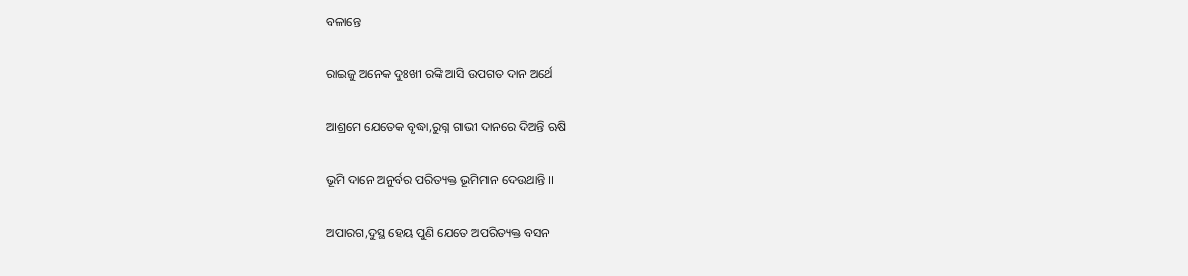ବଳାନ୍ତେ

ରାଇଜୁ ଅନେକ ଦୁଃଖୀ ରଙ୍କି ଆସି ଉପଗତ ଦାନ ଅର୍ଥେ

ଆଶ୍ରମେ ଯେତେକ ବୃଦ୍ଧା,ରୁଗ୍ନ ଗାଭୀ ଦାନରେ ଦିଅନ୍ତି ଋଷି

ଭୂମି ଦାନେ ଅନୁର୍ବର ପରିତ୍ୟକ୍ତ ଭୂମିମାନ‌ ଦେଉଥାନ୍ତି ।।

ଅପାରଗ,ଦୁସ୍ଥ ହେୟ ପୁଣି ଯେତେ ଅପରିତ୍ୟକ୍ତ ବସନ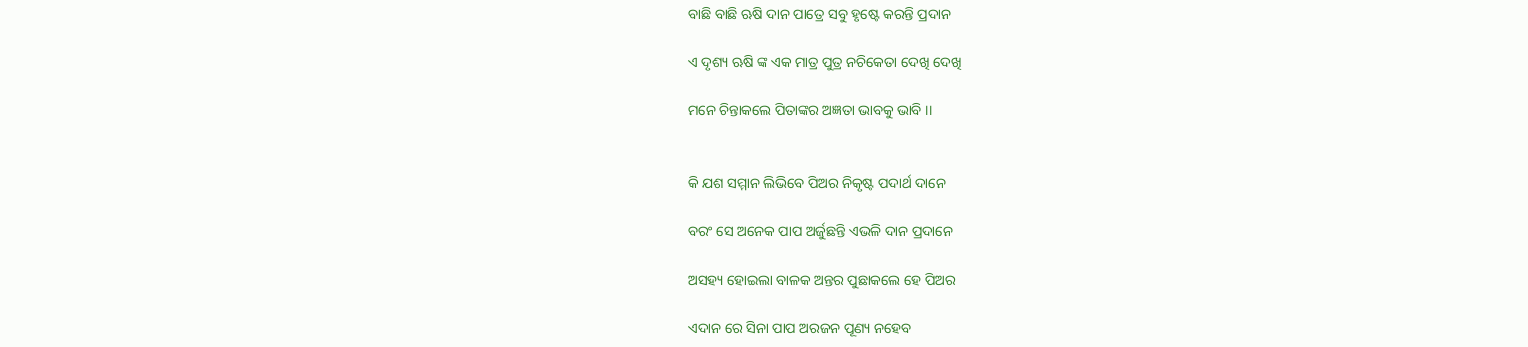ବାଛି ବାଛି ଋଷି ଦାନ ପାତ୍ରେ ସବୁ ହୃଷ୍ଟେ କରନ୍ତି ପ୍ରଦାନ

ଏ ଦୃଶ୍ୟ ଋଷି ଙ୍କ ଏକ ମାତ୍ର ପୁତ୍ର ନଚିକେତା ଦେଖି ଦେଖି

ମନେ ଚିନ୍ତାକଲେ ପିତାଙ୍କର ଅଜ୍ଞତା ଭାବକୁ ଭାବି ।।


କି ଯଶ ସମ୍ମାନ ଲିଭିବେ ପିଅର ନିକୃଷ୍ଟ ପଦାର୍ଥ ଦାନେ

ବରଂ ସେ ଅନେକ ପାପ ଅର୍ଜୁଛନ୍ତି ଏଭଳି ଦାନ ପ୍ରଦାନେ

ଅସହ୍ୟ ହୋଇଲା ବାଳକ ଅନ୍ତର ପୁଛାକଲେ ହେ ପିଅର

ଏଦାନ ରେ ସିନା ପାପ ଅରଜନ ପୂଣ୍ୟ ନହେବ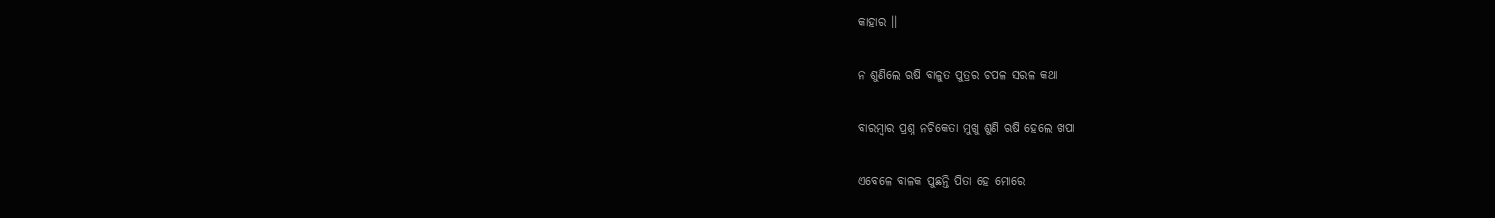କାହାର ।।

ନ ଶୁଣିଲେ ଋଷି ବାଳୁତ ପୁତ୍ରର ଚପଳ ସରଳ କଥା

ବାରମ୍ବାର ପ୍ରଶ୍ନ ନଚିକେତା ମୁଖୁ ଶୁଣି ଋଷି ହେଲେ ଖପା

ଏବେଳେ ବାଳକ ପୁଛନ୍ତି ପିତା ‌ହେ ମୋରେ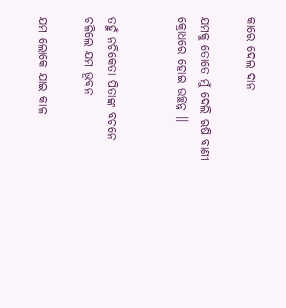କାରେ ଦେଲ ଦାନ

ଯମକୁ ତୋତେ ମୁଁ ଦେଲି ଋଷି ବାଣୀ କ୍ରୋଧରେ ହୋଇ ଉଚ୍ଛନ୍ନ ।।


ତହୁଁ ନଚିକେତା ପିତାଙ୍କ ବଚନେ ଚଳିଲେ ଯମ ଭୂବନ

ଯମ ଲୋକେ ଯାଇ କାଳ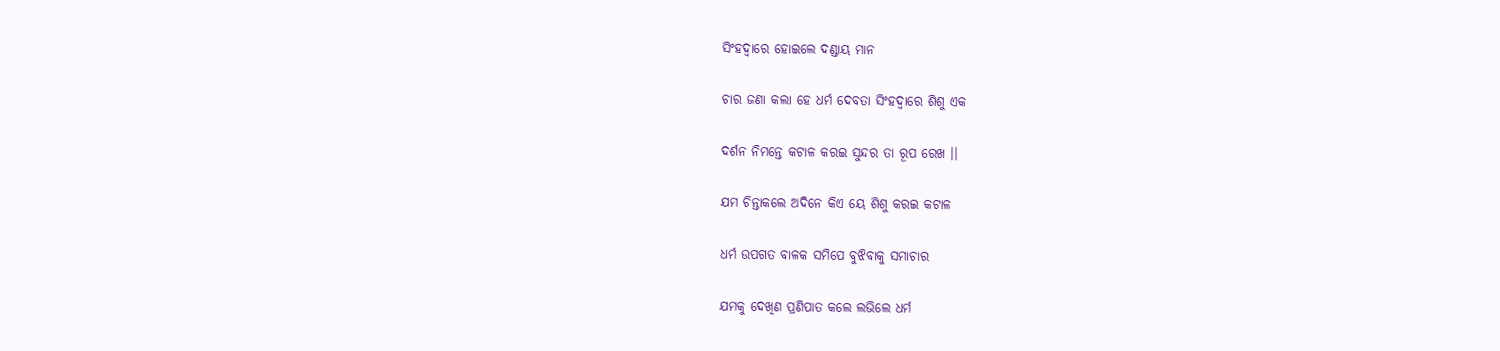ସିଂହଦ୍ଵାରେ ହୋଇଲେ ଦଣ୍ଡାୟ ମାନ

ଚାର ଜଣା କଲା ହେ ଧର୍ମ ଦେବତା ସିଂହଦ୍ଵାରେ ଶିଶୁ ଏକ

ଦର୍ଶନ ନିମନ୍ତେ କଟାଳ କରଇ ସୁନ୍ଦର ତା ରୂପ ରେଖ ।।

ଯମ ଚିନ୍ତାକଲେ ଅଦିନେ କିଏ‌ ୟେ ଶିଶୁ କରଇ କଟାଳ

ଧର୍ମ ଉପଗତ ବାଳକ ସମିପେ ବୁଝିବାକୁ ସମାଚାର

ଯମକୁ ଦେଖିଣ ପ୍ରଣିପାତ କଲେ ଲଭିଲେ ଧର୍ମ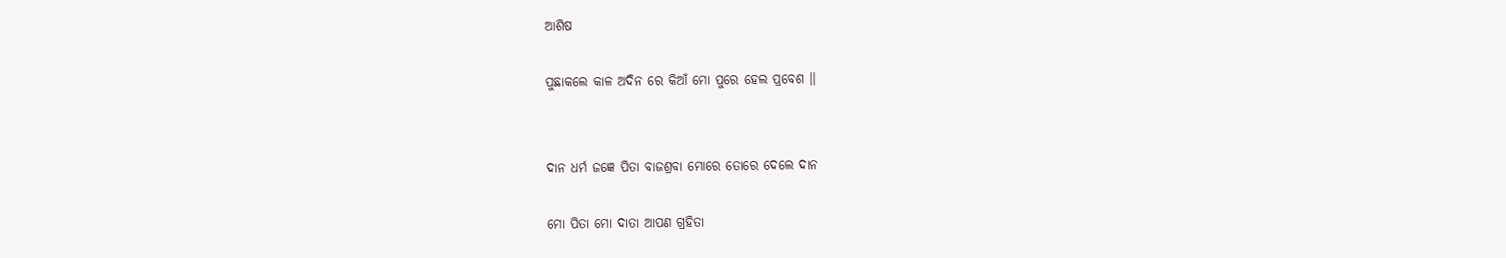ଆଶିଷ

ପୁଛାକଲେ କାଳ ଅଦିନ ରେ କିଆଁ ମୋ ପୁରେ ହେଲ ପ୍ରବେଶ ।।


ଦାନ ଧର୍ମ ଜଜ୍ଞେ ପିତା ବାଜଶ୍ରବା ମୋରେ ତୋରେ ଦେଲେ ଦାନ

ମୋ ପିତା ମୋ ଦାତା ଆପଣ ଗ୍ରହିତା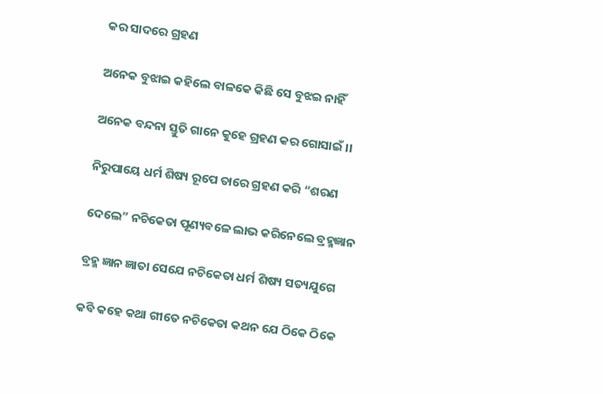କର ସାଦରେ ଗ୍ରହଣ

ଅନେକ ବୁଝାଇ କହିଲେ ବାଳକେ କିଛି ସେ ବୁଝଇ ନାହିଁ

ଅନେକ ବନ୍ଦନା ସ୍ତୁତି ଗାନେ କୁହେ ଗ୍ରହଣ କର ଗୋସାଇଁ ।।

ନିରୁପାୟେ ଧର୍ମ ଶିଷ୍ୟ ରୂପେ ତାରେ ଗ୍ରହଣ କରି “ଶରଣ

ଦେଲେ” ନଚିକେତା ପୂଣ୍ୟବଳେ ଲାଭ କରିନେଲେ ବ୍ରହ୍ମଜ୍ଞାନ

ବ୍ରହ୍ମ ଜ୍ଞାନ ଜ୍ଞାତା ସେଯେ ନଚିକେତା ଧର୍ମ ଶିଷ୍ୟ ସତ୍ୟଯୁଗେ

କବି କହେ କଥା ଗୀତେ ନଚିକେତା କଥନ ଯେ ଠିକେ ଠିକେ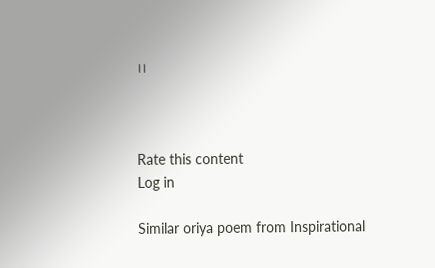।।



Rate this content
Log in

Similar oriya poem from Inspirational